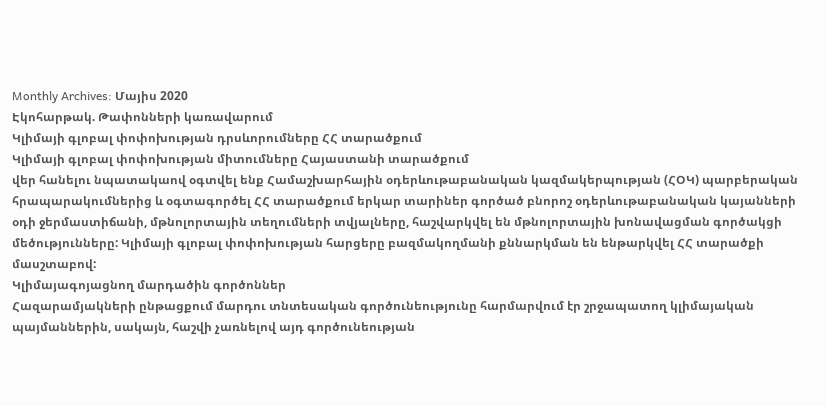Monthly Archives: Մայիս 2020
Էկոհարթակ. Թափոնների կառավարում
Կլիմայի գլոբալ փոփոխության դրսևորումները ՀՀ տարածքում
Կլիմայի գլոբալ փոփոխության միտումները Հայաստանի տարածքում
վեր հանելու նպատակաով օգտվել ենք Համաշխարհային օդերևութաբանական կազմակերպության (ՀՕԿ) պարբերական հրապարակումներից և օգտագործել ՀՀ տարածքում երկար տարիներ գործած բնորոշ օդերևութաբանական կայանների օդի ջերմաստիճանի, մթնոլորտային տեղումների տվյալները, հաշվարկվել են մթնոլորտային խոնավացման գործակցի մեծությունները: Կլիմայի գլոբալ փոփոխության հարցերը բազմակողմանի քննարկման են ենթարկվել ՀՀ տարածքի մասշտաբով:
Կլիմայագոյացնող մարդածին գործոններ
Հազարամյակների ընթացքում մարդու տնտեսական գործունեությունը հարմարվում էր շրջապատող կլիմայական պայմաններին, սակայն, հաշվի չառնելով այդ գործունեության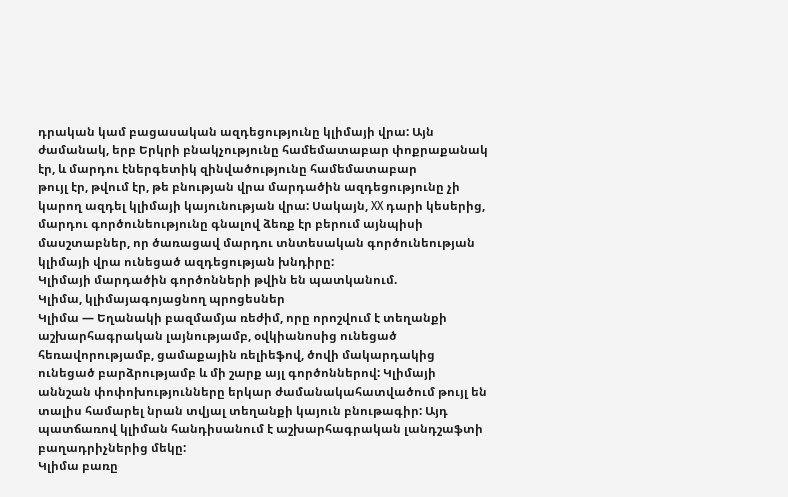դրական կամ բացասական ազդեցությունը կլիմայի վրա: Այն ժամանակ, երբ Երկրի բնակչությունը համեմատաբար փոքրաքանակ էր, և մարդու էներգետիկ զինվածությունը համեմատաբար
թույլ էր, թվում էր, թե բնության վրա մարդածին ազդեցությունը չի կարող ազդել կլիմայի կայունության վրա: Սակայն, XX դարի կեսերից, մարդու գործունեությունը գնալով ձեռք էր բերում այնպիսի մասշտաբներ, որ ծառացավ մարդու տնտեսական գործունեության կլիմայի վրա ունեցած ազդեցության խնդիրը:
Կլիմայի մարդածին գործոնների թվին են պատկանում.
Կլիմա, կլիմայագոյացնող պրոցեսներ
Կլիմա — Եղանակի բազմամյա ռեժիմ, որը որոշվում է տեղանքի աշխարհագրական լայնությամբ, օվկիանոսից ունեցած հեռավորությամբ, ցամաքային ռելիեֆով, ծովի մակարդակից ունեցած բարձրությամբ և մի շարք այլ գործոններով: Կլիմայի աննշան փոփոխությունները երկար ժամանակահատվածում թույլ են տալիս համարել նրան տվյալ տեղանքի կայուն բնութագիր: Այդ պատճառով կլիման հանդիսանում է աշխարհագրական լանդշաֆտի բաղադրիչներից մեկը:
Կլիմա բառը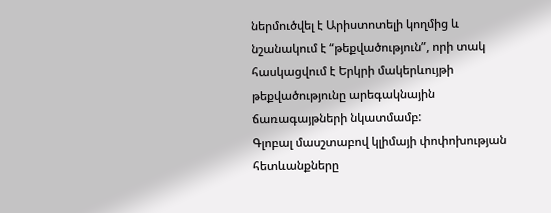ներմուծվել է Արիստոտելի կողմից և նշանակում է “թեքվածություն”, որի տակ հասկացվում է Երկրի մակերևույթի թեքվածությունը արեգակնային ճառագայթների նկատմամբ:
Գլոբալ մասշտաբով կլիմայի փոփոխության հետևանքները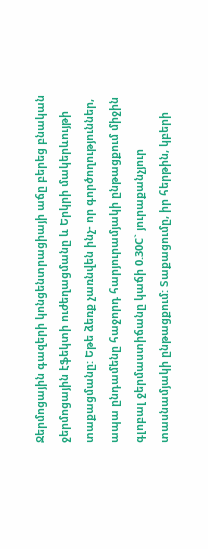Ջերմոցային գազերի կոնցենտրացիայի աճը բերեց բնական ջերմոցային էֆեկտի ուժեղացմանը և Երկրի մակերևույթի տաքացմանը: Եթե ձեռք չառնվեն ինչ- որ գործողություններ, ապա ընդամենը հաջորդ հարյուրամյակի ընթացքում միջին գլոբալ ջերմաստիճանը կաճի 0.30C` յուրաքանչյուր տասնամյակի ընթացքում: Տաքացումը, իր հերթին, կբերի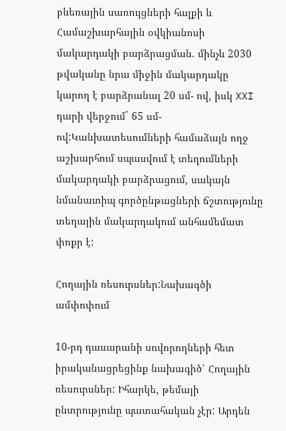բևեռային սառույցների հալքի և Համաշխարհային օվկիանոսի մակարդակի բարձրացման. մինչև 2030 թվականը նրա միջին մակարդակը կարող է բարձրանալ 20 սմ- ով, իսկ XXI դարի վերջում` 65 սմ- ով:Կանխատեսումների համաձայն ողջ աշխարհում սպասվում է տեղումների մակարդակի բարձրացում, սակայն նմանատիպ գործընթացների ճշտությունը տեղային մակարդակում անհամեմատ փոքր է:

Հողային ռեսուրսներ:Նախագծի ամփոփում

10-րդ դասարանի սովորողների հետ իրականացրեցինք նախագիծ՝ Հողային ռեսուրսներ: Իհարկե, թեմայի ընտրությունը պատահական չէր: Արդեն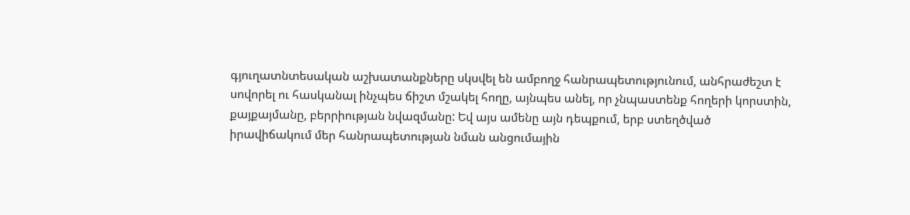գյուղատնտեսական աշխատանքները սկսվել են ամբողջ հանրապետությունում, անհրաժեշտ է սովորել ու հասկանալ ինչպես ճիշտ մշակել հողը, այնպես անել, որ չնպաստենք հողերի կորստին, քայքայմանը, բերրիության նվազմանը: Եվ այս ամենը այն դեպքում, երբ ստեղծված իրավիճակում մեր հանրապետության նման անցումային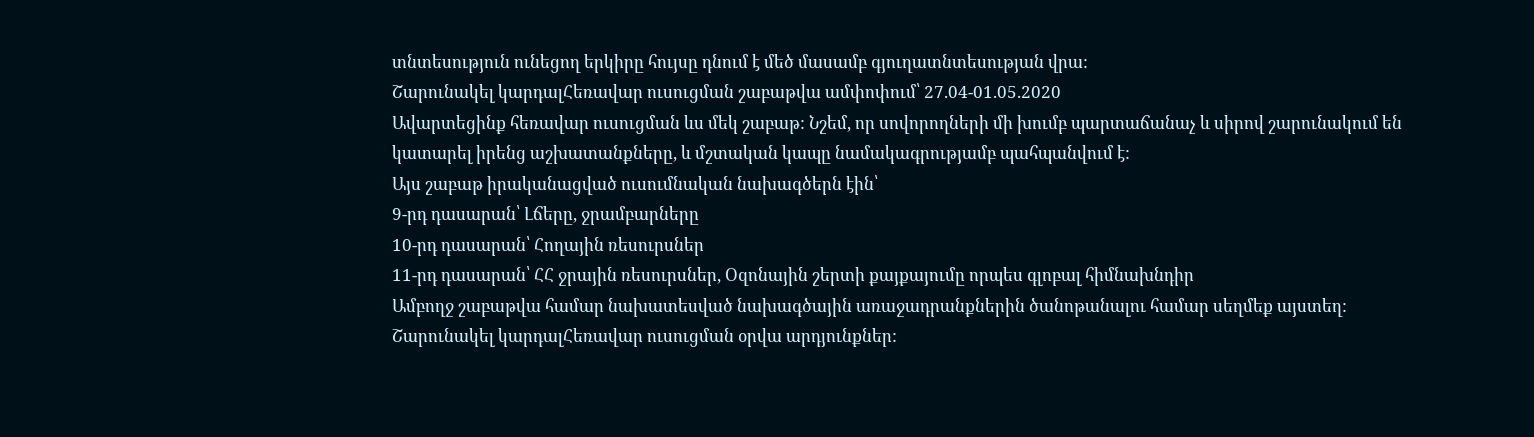տնտեսություն ունեցող երկիրը հույսը դնում է մեծ մասամբ գյուղատնտեսության վրա:
Շարունակել կարդալՀեռավար ուսուցման շաբաթվա ամփոփում՝ 27.04-01.05.2020
Ավարտեցինք հեռավար ուսուցման ևս մեկ շաբաթ: Նշեմ, որ սովորողների մի խումբ պարտաճանաչ և սիրով շարունակում են կատարել իրենց աշխատանքները, և մշտական կապը նամակագրությամբ պահպանվում է:
Այս շաբաթ իրականացված ուսումնական նախագծերն էին՝
9-րդ դասարան՝ Լճերը, ջրամբարները
10-րդ դասարան՝ Հողային ռեսուրսներ
11-րդ դասարան՝ ՀՀ ջրային ռեսուրսներ, Օզոնային շերտի քայքայումը որպես գլոբալ հիմնախնդիր
Ամբողջ շաբաթվա համար նախատեսված նախագծային առաջադրանքներին ծանոթանալու համար սեղմեք այստեղ:
Շարունակել կարդալՀեռավար ուսուցման օրվա արդյունքներ: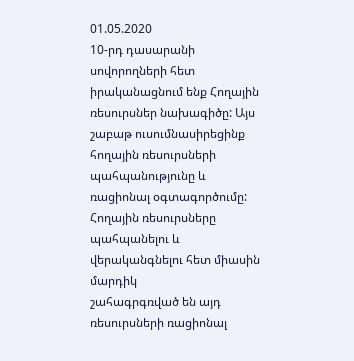01.05.2020
10-րդ դասարանի սովորողների հետ իրականացնում ենք Հողային ռեսուրսներ նախագիծը: Այս շաբաթ ուսումնասիրեցինք հողային ռեսուրսների պահպանությունը և ռացիոնալ օգտագործումը:
Հողային ռեսուրսները պահպանելու և վերականգնելու հետ միասին մարդիկ
շահագրգռված են այդ ռեսուրսների ռացիոնալ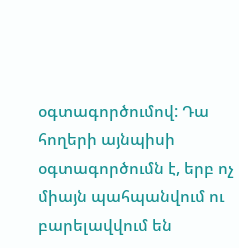օգտագործումով: Դա հողերի այնպիսի
օգտագործումն է, երբ ոչ միայն պահպանվում ու բարելավվում են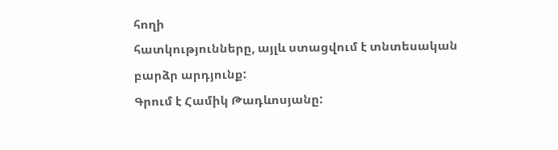հողի
հատկությունները, այլև ստացվում է տնտեսական բարձր արդյունք:
Գրում է Համիկ Թադևոսյանը: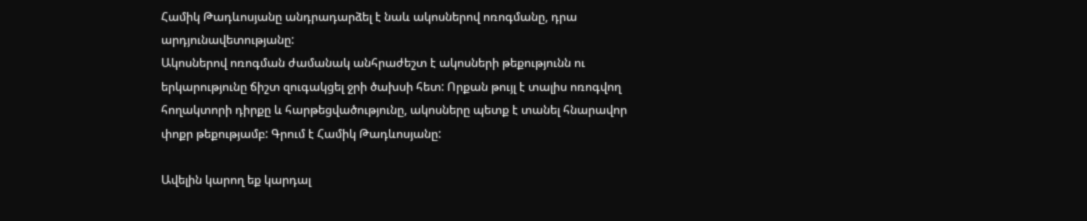Համիկ Թադևոսյանը անդրադարձել է նաև ակոսներով ոռոգմանը, դրա արդյունավետությանը:
Ակոսներով ոռոգման ժամանակ անհրաժեշտ է ակոսների թեքությունն ու երկարությունը ճիշտ զուգակցել ջրի ծախսի հետ: Որքան թույլ է տալիս ոռոգվող հողակտորի դիրքը և հարթեցվածությունը, ակոսները պետք է տանել հնարավոր փոքր թեքությամբ: Գրում է Համիկ Թադևոսյանը:

Ավելին կարող եք կարդալ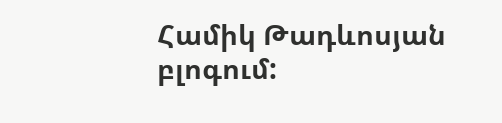Համիկ Թադևոսյան բլոգում: